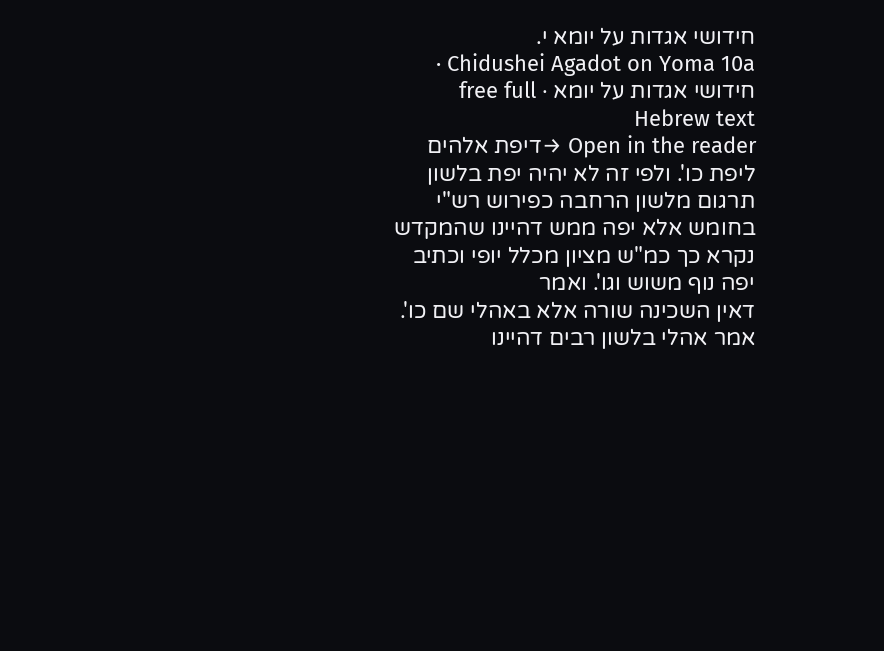חידושי אגדות על יומא י.
Chidushei Agadot on Yoma 10a · חידושי אגדות על יומא · free full Hebrew text
Open in the reader →דיפת אלהים ליפת כו'. ולפי זה לא יהיה יפת בלשון תרגום מלשון הרחבה כפירוש רש"י בחומש אלא יפה ממש דהיינו שהמקדש נקרא כך כמ"ש מציון מכלל יופי וכתיב יפה נוף משוש וגו'. ואמר
דאין השכינה שורה אלא באהלי שם כו'. אמר אהלי בלשון רבים דהיינו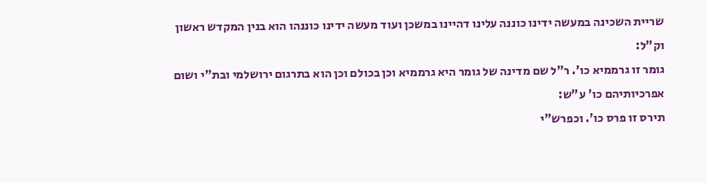שריית השכינה במעשה ידינו כוננה עלינו דהיינו במשכן ועוד מעשה ידינו כוננהו הוא בנין המקדש ראשון וק"ל:
גומר זו גרממיא כו'. ר"ל שם מדינה של גומר היא גרממיא וכן בכולם וכן הוא בתרגום ירושלמי ובת"י ושום אפרכיותיהם כו' ע"ש:
תירס זו פרס כו'. וכפרש"י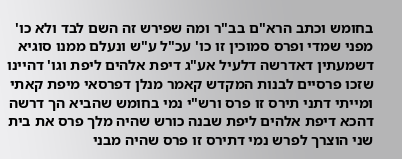בחומש וכתב הרא"ם בב"ר ומה שפירש זה השם לבד ולא כו' מפני שמדי ופרס סמוכין זו כו' עכ"ל ע"ש ונעלם ממנו סוגיא דשמעתין דאדרשה דלעיל אע"ג דיפת אלהים ליפת וגו' דהיינו שזכו פרסיים לבנות המקדש קאמר מנלן דפרסאי מיפת קאתי ומייתי דתני תירס זו פרס ורש"י נמי בחומש שהביא הך דרשה דהכא דיפת אלהים ליפת שבנה כורש שהיה מלך פרס את בית שני הוצרך לפרש נמי דתירס זו פרס שהיה מבני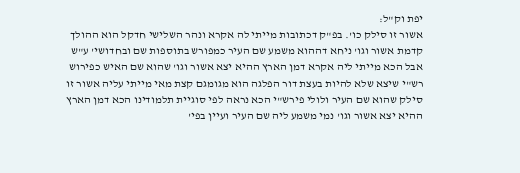יפת וק"ל:
אשור זו סילק כו'. בפ"ק דכתובות מייתי לה אקרא ונהר השלישי חדקל הוא ההולך קדמת אשור וגו' ניחא דההוא משמע שם העיר כמפורש בתוספות שם ובחדושי' ע"ש אבל הכא מייתי ליה אקרא דמן הארץ ההיא יצא אשור וגו' שהוא שם האיש כפירוש רש"י שיצא שלא להיות בעצת דור הפלגה הוא מגומגם קצת מאי מייתי עליה אשור זו סילק שהוא שם העיר ולולי פירש"י הכא נראה לפי סוגיית תלמודינו הכא דמן הארץ ההיא יצא אשור וגו' נמי משמע ליה שם העיר ועיין בפי'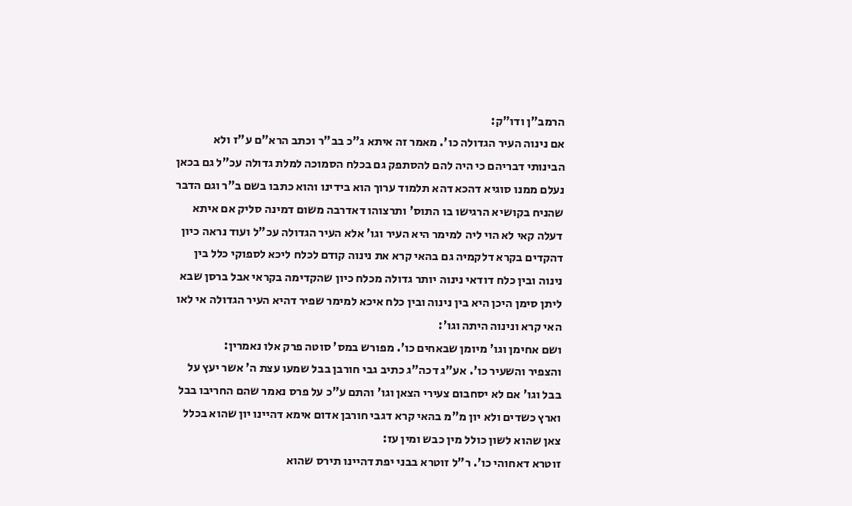הרמב"ן ודו"ק:
אם נינוה העיר הגדולה כו'. מאמר זה איתא ג"כ בב"ר וכתב הרא"ם ע"ז ולא הבינותי דבריהם כי היה להם להסתפק גם בכלח הסמוכה למלת גדולה עכ"ל גם בכאן נעלם ממנו סוגיא דהכא דהא תלמוד ערוך הוא בידינו והוא כתבו בשם ב"ר וגם הדבר שהניח בקושיא הרגישו בו התוס' ותרצוהו דאדרבה משום דמינה סליק אם איתא דעלה קאי לא הוי ליה למימר היא העיר וגו' אלא העיר הגדולה עכ"ל ועוד נראה כיון דהקדים בקרא דלקמיה גם בהאי קרא את נינוה קודם לכלח ליכא לספוקי כלל בין נינוה ובין כלח דודאי נינוה יותר גדולה מכלח כיון שהקדימה בקראי אבל ברסן שבא ליתן סימן היכן היא בין נינוה ובין כלח איכא למימר שפיר דהיא העיר הגדולה אי לאו האי קרא ונינוה היתה וגו':
ושם אחימן וגו' מיומן שבאחים כו'. מפורש במס' סוטה פרק אלו נאמרין:
והצפיר והשעיר כו'. אע"ג דכה"ג כתיב גבי חורבן בבל שמעו עצת ה' אשר יעץ על בבל וגו' אם לא יסחבום צעירי הצאן וגו' והתם ע"כ על פרס נאמר שהם החריבו בבל וארץ כשדים ולא יון מ"מ בהאי קרא דגבי חורבן אדום אימא דהיינו יון שהוא בכלל צאן שהוא לשון כולל מין כבש ומין עז:
זוטרא דאחוהי כו'. ר"ל זוטרא בבני יפת דהיינו תירס שהוא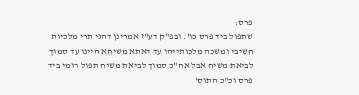פרס:
שתפול ביד פרס כו'. ובפ"ק דע"ז אמרינן דהני תרי מלכיות חשיבי ומשכה מלכותייהו עד דאתא משיחא היינו עד סמוך לביאת משיח אבל אח"כ סמוך לביאת משיח תפול רומי ביד פרס וכ"כ התוס'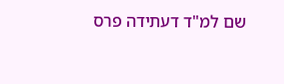שם למ"ד דעתידה פרס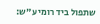שתפול ביד רומי ע"ש: